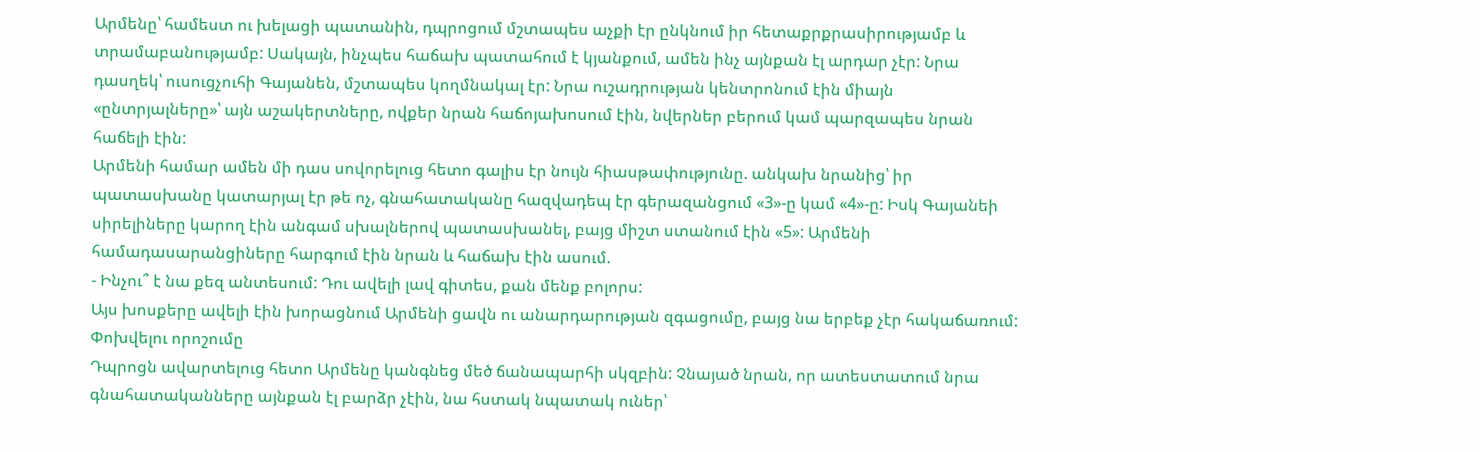Արմենը՝ համեստ ու խելացի պատանին, դպրոցում մշտապես աչքի էր ընկնում իր հետաքրքրասիրությամբ և տրամաբանությամբ: Սակայն, ինչպես հաճախ պատահում է կյանքում, ամեն ինչ այնքան էլ արդար չէր: Նրա դասղեկ՝ ուսուցչուհի Գայանեն, մշտապես կողմնակալ էր: Նրա ուշադրության կենտրոնում էին միայն «ընտրյալները»՝ այն աշակերտները, ովքեր նրան հաճոյախոսում էին, նվերներ բերում կամ պարզապես նրան հաճելի էին:
Արմենի համար ամեն մի դաս սովորելուց հետո գալիս էր նույն հիասթափությունը. անկախ նրանից՝ իր պատասխանը կատարյալ էր թե ոչ, գնահատականը հազվադեպ էր գերազանցում «3»-ը կամ «4»-ը: Իսկ Գայանեի սիրելիները կարող էին անգամ սխալներով պատասխանել, բայց միշտ ստանում էին «5»: Արմենի համադասարանցիները հարգում էին նրան և հաճախ էին ասում.
- Ինչու՞ է նա քեզ անտեսում: Դու ավելի լավ գիտես, քան մենք բոլորս:
Այս խոսքերը ավելի էին խորացնում Արմենի ցավն ու անարդարության զգացումը, բայց նա երբեք չէր հակաճառում:
Փոխվելու որոշումը
Դպրոցն ավարտելուց հետո Արմենը կանգնեց մեծ ճանապարհի սկզբին: Չնայած նրան, որ ատեստատում նրա գնահատականները այնքան էլ բարձր չէին, նա հստակ նպատակ ուներ՝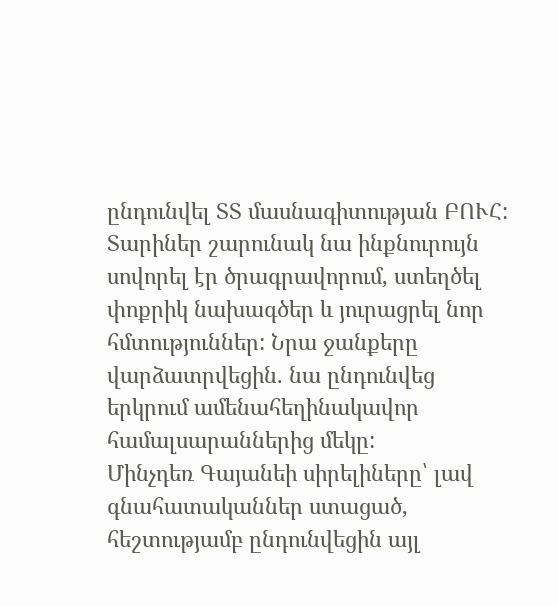ընդունվել ՏՏ մասնագիտության ԲՈՒՀ: Տարիներ շարունակ նա ինքնուրույն սովորել էր ծրագրավորում, ստեղծել փոքրիկ նախագծեր և յուրացրել նոր հմտություններ: Նրա ջանքերը վարձատրվեցին. նա ընդունվեց երկրում ամենահեղինակավոր համալսարաններից մեկը:
Մինչդեռ Գայանեի սիրելիները՝ լավ գնահատականներ ստացած, հեշտությամբ ընդունվեցին այլ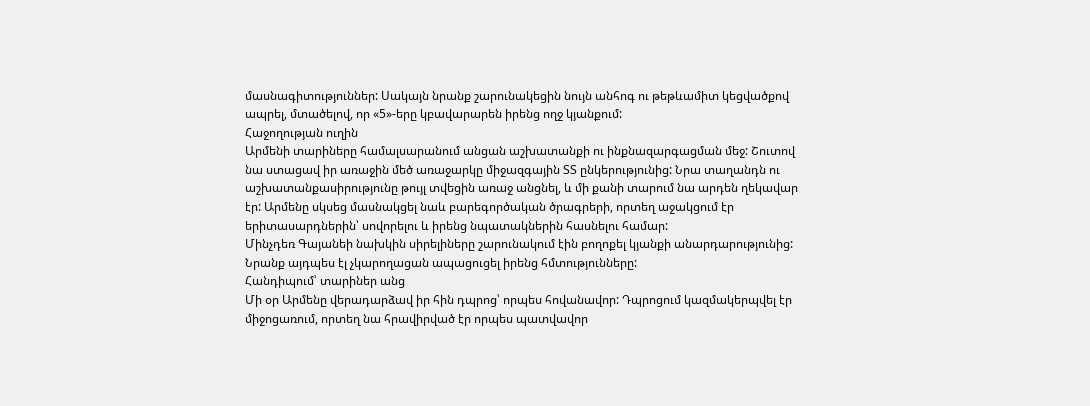մասնագիտություններ: Սակայն նրանք շարունակեցին նույն անհոգ ու թեթևամիտ կեցվածքով ապրել, մտածելով, որ «5»-երը կբավարարեն իրենց ողջ կյանքում:
Հաջողության ուղին
Արմենի տարիները համալսարանում անցան աշխատանքի ու ինքնազարգացման մեջ: Շուտով նա ստացավ իր առաջին մեծ առաջարկը միջազգային ՏՏ ընկերությունից: Նրա տաղանդն ու աշխատանքասիրությունը թույլ տվեցին առաջ անցնել, և մի քանի տարում նա արդեն ղեկավար էր: Արմենը սկսեց մասնակցել նաև բարեգործական ծրագրերի, որտեղ աջակցում էր երիտասարդներին՝ սովորելու և իրենց նպատակներին հասնելու համար:
Մինչդեռ Գայանեի նախկին սիրելիները շարունակում էին բողոքել կյանքի անարդարությունից: Նրանք այդպես էլ չկարողացան ապացուցել իրենց հմտությունները:
Հանդիպում՝ տարիներ անց
Մի օր Արմենը վերադարձավ իր հին դպրոց՝ որպես հովանավոր: Դպրոցում կազմակերպվել էր միջոցառում, որտեղ նա հրավիրված էր որպես պատվավոր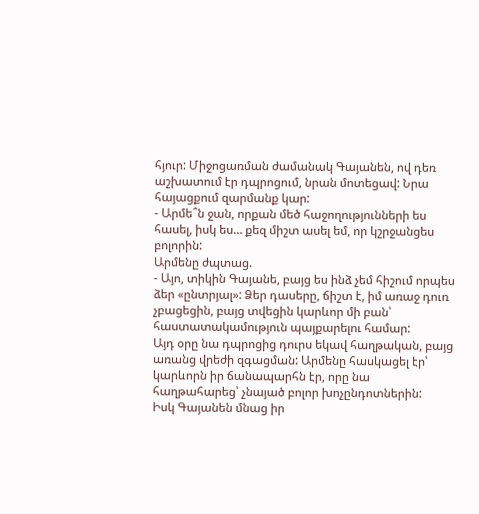հյուր: Միջոցառման ժամանակ Գայանեն, ով դեռ աշխատում էր դպրոցում, նրան մոտեցավ: Նրա հայացքում զարմանք կար:
- Արմե՞ն ջան, որքան մեծ հաջողությունների ես հասել, իսկ ես… քեզ միշտ ասել եմ, որ կշրջանցես բոլորին:
Արմենը ժպտաց.
- Այո, տիկին Գայանե, բայց ես ինձ չեմ հիշում որպես ձեր «ընտրյալ»: Ձեր դասերը, ճիշտ է, իմ առաջ դուռ չբացեցին, բայց տվեցին կարևոր մի բան՝ հաստատակամություն պայքարելու համար:
Այդ օրը նա դպրոցից դուրս եկավ հաղթական, բայց առանց վրեժի զգացման: Արմենը հասկացել էր՝ կարևորն իր ճանապարհն էր, որը նա հաղթահարեց՝ չնայած բոլոր խոչընդոտներին:
Իսկ Գայանեն մնաց իր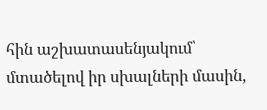հին աշխատասենյակում՝ մտածելով իր սխալների մասին,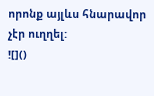որոնք այլևս հնարավոր չէր ուղղել:
![]()